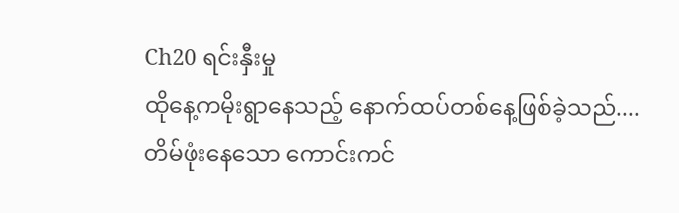Ch20 ရင်းနှီးမှု
ထိုနေ့ကမိုးရွာနေသည့် နောက်ထပ်တစ်နေ့ဖြစ်ခဲ့သည်....
တိမ်ဖုံးနေသော ကောင်းကင်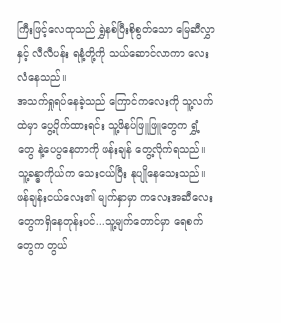ကြီးဖြင့်လေထုသည် ရွှဲနစ်ပြီးစိုစွတ်သော မြေဆီလွှာနှင့် လီလီပန်း ရနံ့တို့ကို သယ်ဆောင်လာကာ လေးလံနေသည်။
အသက်ရှုရပ်နေခဲ့သည် ကြောင်ကလေးကို သူ့လက်ထဲမှာ ပွေ့ပိုက်ထားရင်း သူ့ဖိနပ်ဖြူဖြူတွေက ရွှံ့တွေ နဲ့ပေပွနေတာကို ဖန်းချန် တွေ့လိုက်ရသည်။ သူ့ခန္ဓာကိုယ်က သေးငယ်ပြီး နုပျိုနေသေးသည်။
ဖန်ချန်းငယ်လေး၏ မျက်နှာမှာ ကလေးအဆီလေးတွေကရှိနေတုန်းပင်...သူ့မျက်တောင်မှာ ရေစက်တွေက တွယ်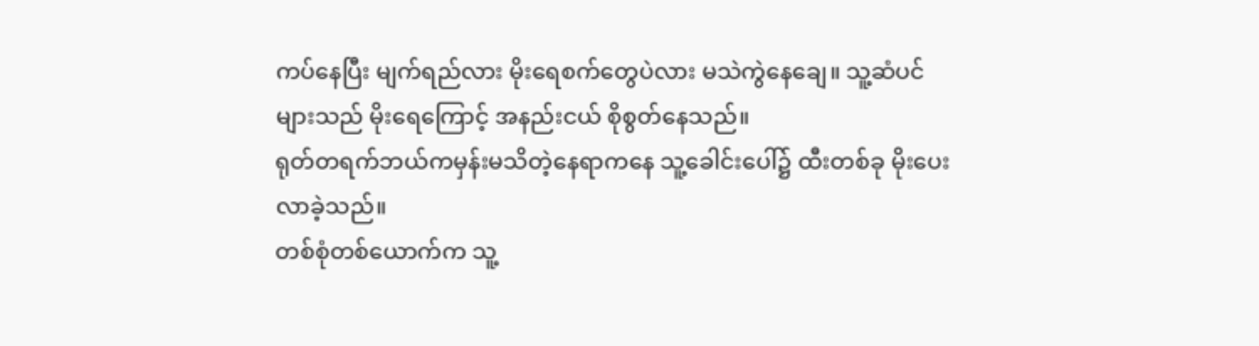ကပ်နေပြီး မျက်ရည်လား မိုးရေစက်တွေပဲလား မသဲကွဲနေချေ။ သူ့ဆံပင်များသည် မိုးရေကြောင့် အနည်းငယ် စိုစွတ်နေသည်။
ရုတ်တရက်ဘယ်ကမှန်းမသိတဲ့နေရာကနေ သူ့ခေါင်းပေါ်၌ ထီးတစ်ခု မိုးပေးလာခဲ့သည်။
တစ်စုံတစ်ယောက်က သူ့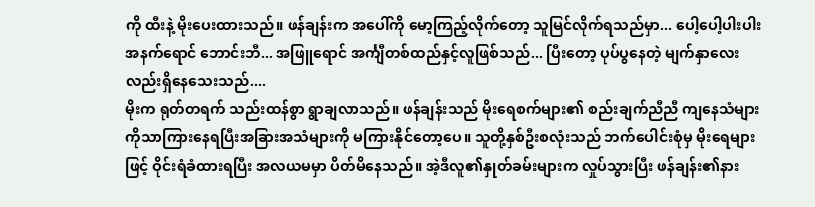ကို ထီးနဲ့ မိုးပေးထားသည်။ ဖန်ချန်းက အပေါ်ကို မော့ကြည့်လိုက်တော့ သူမြင်လိုက်ရသည်မှာ... ပေါ့ပေါ့ပါးပါး အနက်ရောင် ဘောင်းဘီ... အဖြူရောင် အင်္ကျီတစ်ထည်နှင့်လူဖြစ်သည်... ပြီးတော့ ပုပ်ပွနေတဲ့ မျက်နှာလေးလည်းရှိနေသေးသည်....
မိုးက ရုတ်တရက် သည်းထန်စွာ ရွာချလာသည်။ ဖန်ချန်းသည် မိုးရေစက်များ၏ စည်းချက်ညီညီ ကျနေသံများကိုသာကြားနေရပြီးအခြားအသံများကို မကြားနိုင်တော့ပေ။ သူတို့နှစ်ဦးစလုံးသည် ဘက်ပေါင်းစုံမှ မိုးရေများဖြင့် ဝိုင်းရံခံထားရပြီး အလယမမှာ ပိတ်မိနေသည်။ အဲ့ဒီလူ၏နှုတ်ခမ်းများက လှုပ်သွားပြီး ဖန်ချန်း၏နား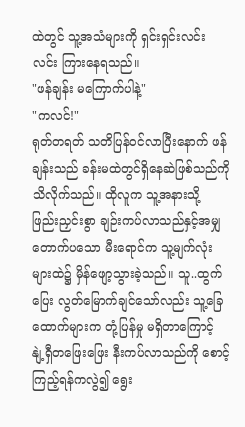ထဲတွင် သူ့အသံများကို ရှင်းရှင်းလင်းလင်း ကြားနေရသည်။
"ဖန်ချန်း မကြောက်ပါနဲ့"
"ကလင်!"
ရုတ်တရတ် သတိပြန်ဝင်လာပြီးနောက် ဖန်ချန်းသည် ခန်းမထဲတွင်ရှိနေဆဲဖြစ်သည်ကို သိလိုက်သည်။ ထိုလူက သူ့အနားသို့ ဖြည်းညှင်းစွာ ချဉ်းကပ်လာသည်နှင့်အမျှ တောက်ပသော မီးရောင်က သူ့မျက်လုံးများထဲ၌ မှိန်ဖျော့သွားခဲ့သည်။ သူ..ထွက်ပြေး လွတ်မြောက်ချင်သော်လည်း သူ့ခြေထောက်များက တုံ့ပြန်မှု မရှိတာကြောင့် နျဲ့ရှီတဖြေးဖြေး နီးကပ်လာသည်ကို စောင့်ကြည့်ရန်ကလွဲ၍ ရွေး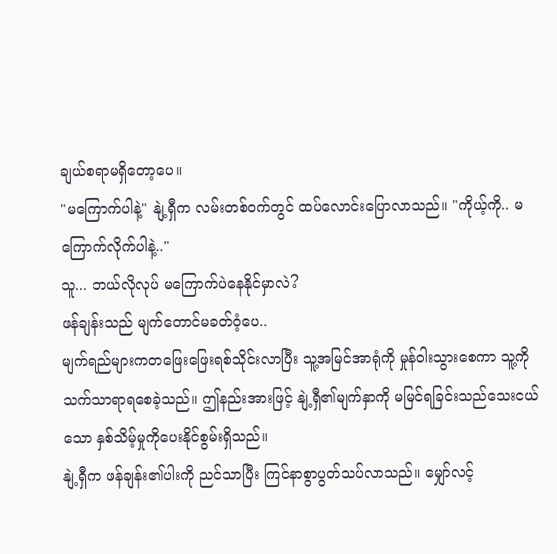ချယ်စရာမရှိတော့ပေ။
"မကြောက်ပါနဲ့" နျဲ့ရှီက လမ်းတစ်ဝက်တွင် ထပ်လောင်းပြောလာသည်။ "ကိုယ့်ကို.. မကြောက်လိုက်ပါနဲ့.."
သူ... ဘယ်လိုလုပ် မကြောက်ပဲနေနိုင်မှာလဲ?
ဖန်ချန်းသည် မျက်တောင်မခတ်ဝံ့ပေ..
မျက်ရည်များကတဖြေးဖြေးရစ်သိုင်းလာပြီး သူ့အမြင်အာရုံကို မှုန်ဝါးသွားစေကာ သူ့ကိုသက်သာရာရစေခဲ့သည်။ ဤနည်းအားဖြင့် နျဲ့ရှီ၏မျက်နှာကို မမြင်ရခြင်းသည်သေးငယ်သော နှစ်သိမ့်မှုကိုပေးနိုင်စွမ်းရှိသည်။
နျဲ့ရှီက ဖန်ချန်း၏ပါးကို ညင်သာပြီး ကြင်နာစွာပွတ်သပ်လာသည်။ မျှော်လင့်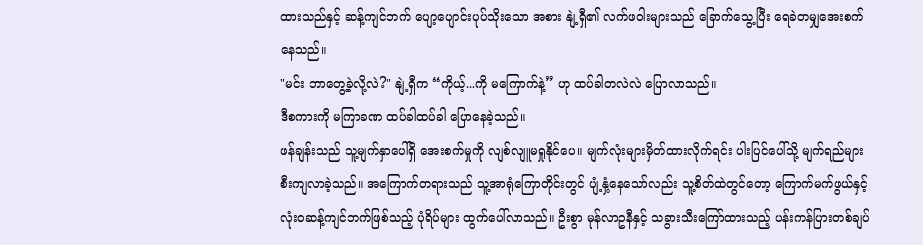ထားသည်နှင့် ဆန့်ကျင်ဘက် ပျော့ပျောင်းပုပ်သိုးသော အစား နျဲ့ရှီ၏ လက်ဖဝါးများသည် ခြောက်သွေ့ပြီး ရေခဲတမျှအေးစက်နေသည်။
"မင်း ဘာတွေ့ခဲ့လို့လဲ?" နျဲ့ရှီက “ကိုယ့်...ကို မကြောက်နဲ့” ဟု ထပ်ခါတလဲလဲ ပြောလာသည်။
ဒီစကားကို မကြာခဏ ထပ်ခါထပ်ခါ ပြောနေခဲ့သည်။
ဖန်ချန်းသည် သူ့မျက်နှာပေါ်ရှိ အေးစက်မှုကို လျစ်လျူမရှုနိုင်ပေ။ မျက်လုံးများမှိတ်ထားလိုက်ရင်း ပါးပြင်ပေါ်သို့ မျက်ရည်များ စီးကျလာခဲ့သည်။ အကြောက်တရားသည် သူ့အာရုံကြောတိုင်းတွင် ပျံ့နှံ့နေသော်လည်း သူ့စိတ်ထဲတွင်တော့ ကြောက်မက်ဖွယ်နှင့် လုံးဝဆန့်ကျင်ဘက်ဖြစ်သည့် ပုံရိပ်များ ထွက်ပေါ်လာသည်။ ဦးစွာ မုန်လာဥနီနှင့် သခွားသီးကြော်ထားသည့် ပန်းကန်ပြားတစ်ချပ်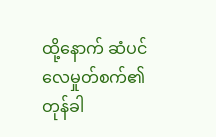ထို့နောက် ဆံပင်လေမှုတ်စက်၏ တုန်ခါ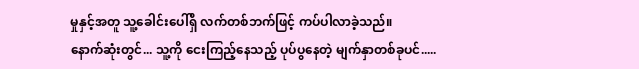မှုနှင့်အတူ သူ့ခေါင်းပေါ်ရှိ လက်တစ်ဘက်ဖြင့် ကပ်ပါလာခဲ့သည်။
နောက်ဆုံးတွင်... သူ့ကို ငေးကြည့်နေသည့် ပုပ်ပွနေတဲ့ မျက်နှာတစ်ခုပင်.....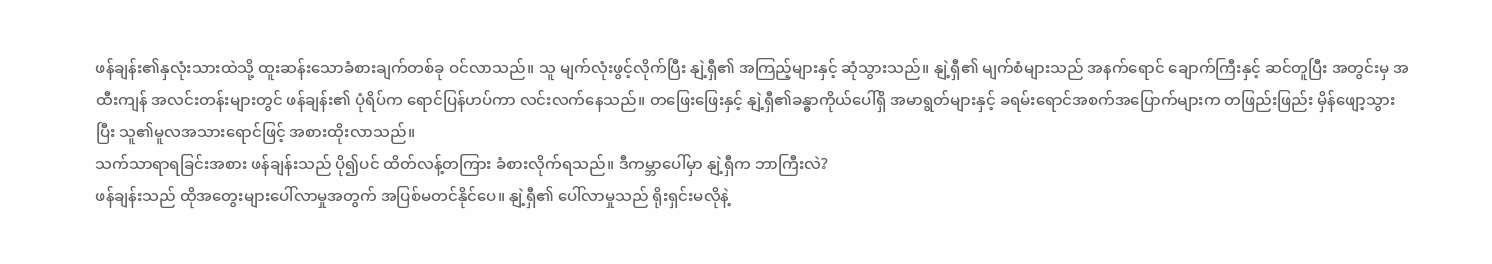ဖန်ချန်း၏နှလုံးသားထဲသို့ ထူးဆန်းသောခံစားချက်တစ်ခု ဝင်လာသည်။ သူ မျက်လုံးဖွင့်လိုက်ပြီး နျဲ့ရှီ၏ အကြည့်များနှင့် ဆုံသွားသည်။ နျဲ့ရှီ၏ မျက်စံများသည် အနက်ရောင် ချောက်ကြီးနှင့် ဆင်တူပြီး အတွင်းမှ အထီးကျန် အလင်းတန်းများတွင် ဖန်ချန်း၏ ပုံရိပ်က ရောင်ပြန်ဟပ်ကာ လင်းလက်နေသည်။ တဖြေးဖြေးနှင့် နျဲ့ရှီ၏ခန္ဓာကိုယ်ပေါ်ရှိ အမာရွတ်များနှင့် ခရမ်းရောင်အစက်အပြောက်များက တဖြည်းဖြည်း မှိန်ဖျော့သွားပြီး သူ၏မူလအသားရောင်ဖြင့် အစားထိုးလာသည်။
သက်သာရာရခြင်းအစား ဖန်ချန်းသည် ပို၍ပင် ထိတ်လန့်တကြား ခံစားလိုက်ရသည်။ ဒီကမ္ဘာပေါ်မှာ နျဲ့ရှီက ဘာကြီးလဲ?
ဖန်ချန်းသည် ထိုအတွေးများပေါ်လာမှုအတွက် အပြစ်မတင်နိုင်ပေ။ နျဲ့ရှီ၏ ပေါ်လာမှုသည် ရိုးရှင်းမလိုနဲ့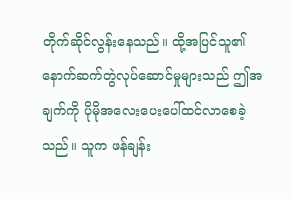တိုက်ဆိုင်လွန်းနေသည်။ ထို့အပြင်သူ၏နောက်ဆက်တွဲလုပ်ဆောင်မှုများသည် ဤအချက်ကို ပိုမိုအလေးပေးပေါ်ထင်လာစေခဲ့သည်။ သူက ဖန်ချန်း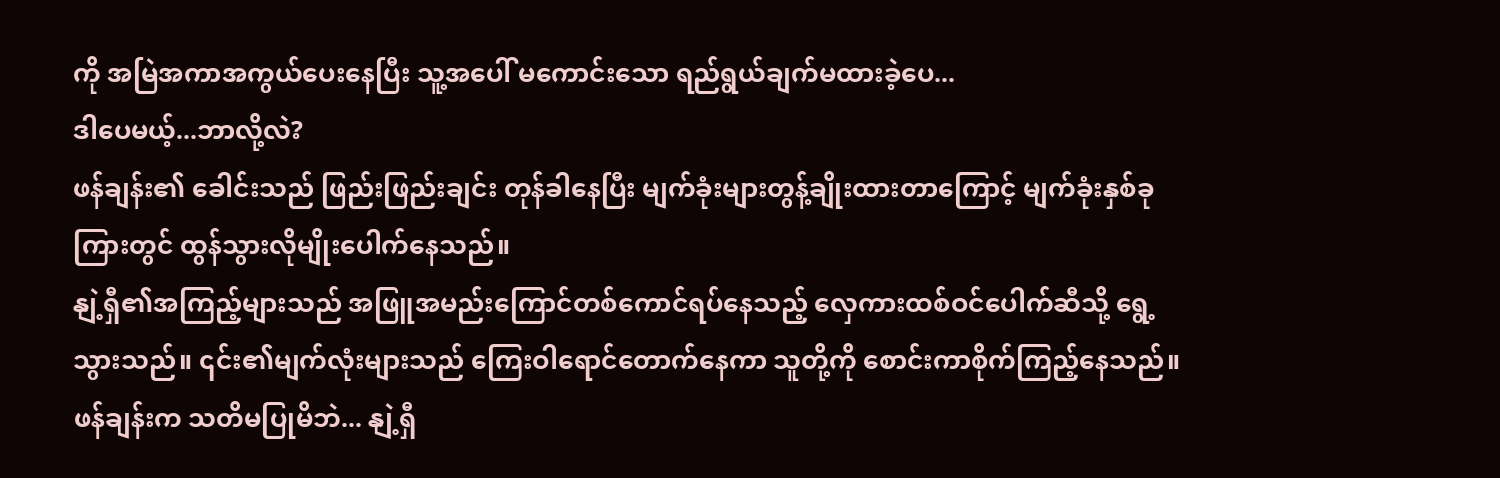ကို အမြဲအကာအကွယ်ပေးနေပြီး သူ့အပေါ် မကောင်းသော ရည်ရွယ်ချက်မထားခဲ့ပေ...
ဒါပေမယ့်...ဘာလို့လဲ?
ဖန်ချန်း၏ ခေါင်းသည် ဖြည်းဖြည်းချင်း တုန်ခါနေပြီး မျက်ခုံးများတွန့်ချိုးထားတာကြောင့် မျက်ခုံးနှစ်ခုကြားတွင် ထွန်သွားလိုမျိုးပေါက်နေသည်။
နျဲ့ရှီ၏အကြည့်များသည် အဖြူအမည်းကြောင်တစ်ကောင်ရပ်နေသည့် လှေကားထစ်ဝင်ပေါက်ဆီသို့ ရွေ့သွားသည်။ ၎င်း၏မျက်လုံးများသည် ကြေးဝါရောင်တောက်နေကာ သူတို့ကို စောင်းကာစိုက်ကြည့်နေသည်။ ဖန်ချန်းက သတိမပြုမိဘဲ... နျဲ့ရှီ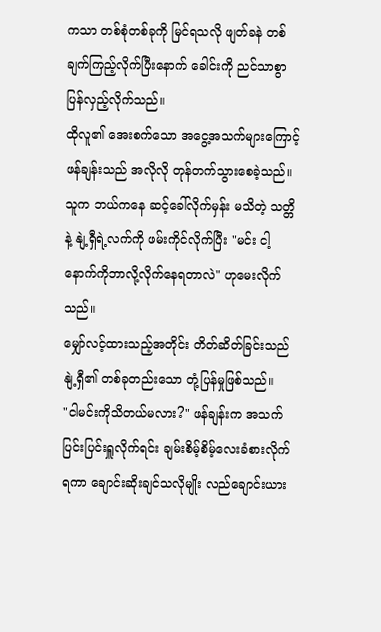ကသာ တစ်စုံတစ်ခုကို မြင်ရသလို ဖျတ်ခနဲ တစ်ချက်ကြည့်လိုက်ပြီးနောက် ခေါင်းကို ညင်သာစွာ ပြန်လှည့်လိုက်သည်။
ထိုလူ၏ အေးစက်သော အငွေ့အသက်များကြောင့် ဖန်ချန်းသည် အလိုလို တုန်တက်သွားစေခဲ့သည်။ သူက ဘယ်ကနေ ဆင့်ခေါ်လိုက်မှန်း မသိတဲ့ သတ္တိနဲ့ နျဲ့ရှီရဲ့လက်ကို ဖမ်းကိုင်လိုက်ပြီး "မင်း ငါ့နောက်ကိုဘာလို့လိုက်နေရတာလဲ" ဟုမေးလိုက်သည်။
မျှော်လင့်ထားသည့်အတိုင်း တိတ်ဆိတ်ခြင်းသည် နျဲ့ရှီ၏ တစ်ခုတည်းသော တုံ့ပြန်မှုဖြစ်သည်။
"ငါမင်းကိုသိတယ်မလား?" ဖန်ချန်းက အသက်ပြင်းပြင်းရှူလိုက်ရင်း ချမ်းစိမ့်စိမ့်လေးခံစားလိုက်ရကာ ချောင်းဆိုးချင်သလိုမျိုး လည်ချောင်းယား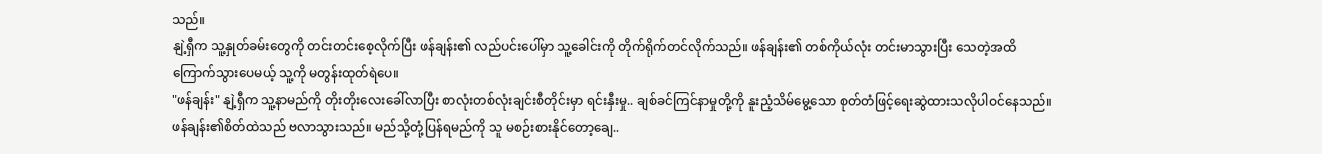သည်။
နျဲ့ရှီက သူ့နှုတ်ခမ်းတွေကို တင်းတင်းစေ့လိုက်ပြီး ဖန်ချန်း၏ လည်ပင်းပေါ်မှာ သူ့ခေါင်းကို တိုက်ရိုက်တင်လိုက်သည်။ ဖန်ချန်း၏ တစ်ကိုယ်လုံး တင်းမာသွားပြီး သေတဲ့အထိ ကြောက်သွားပေမယ့် သူ့ကို မတွန်းထုတ်ရဲပေ။
"ဖန်ချန်း" နျဲ့ရှီက သူ့နာမည်ကို တိုးတိုးလေးခေါ်လာပြီး စာလုံးတစ်လုံးချင်းစီတိုင်းမှာ ရင်းနှီးမှု.. ချစ်ခင်ကြင်နာမှုတို့ကို နူးညံ့သိမ်မွေ့သော စုတ်တံဖြင့်ရေးဆွဲထားသလိုပါဝင်နေသည်။
ဖန်ချန်း၏စိတ်ထဲသည် ဗလာသွားသည်။ မည်သို့တုံ့ပြန်ရမည်ကို သူ မစဉ်းစားနိုင်တော့ချေ..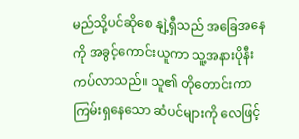မည်သို့ပင်ဆိုစေ နျဲ့ရှီသည် အခြေအနေကို အခွင့်ကောင်းယူကာ သူ့အနားပိုနီးကပ်လာသည်။ သူ၏ တိုတောင်းကာ ကြမ်းရှနေသော ဆံပင်များကို လေဖြင့်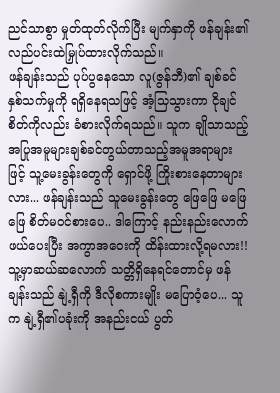ညင်သာစွာ မှုတ်ထုတ်လိုက်ပြီး မျက်နှာကို ဖန်ချန်း၏လည်ပင်းထဲမြှုပ်ထားလိုက်သည်။
ဖန်ချန်းသည် ပုပ်ပွနေသော လူ(ဇွန်ဘီ)၏ ချစ်ခင်နှစ်သက်မှုကို ရရှိနေရသဖြင့် အံ့သြသွားကာ ငိုချင်စိတ်ကိုလည်း ခံစားလိုက်ရသည်။ သူက ချိုသာသည့် အပြုအမူများချစ်ခင်တွယ်တာသည့်အမူအရာများဖြင့် သူ့မေးခွန်းတွေကို ရှောင်ဖို့ ကြိုးစားနေတာများလား... ဖန်ချန်းသည် သူမေးခွန်းတွေ ဖြေဖြေ မဖြေဖြေ စိတ်မ၀င်စားပေ.. ဒါကြောင့် နည်းနည်းလောက်ဖယ်ပေးပြီး အကွာအဝေးကို ထိန်းထားလို့ရမလား!!
သူ့မှာဆယ်ဆလောက် သတ္တိရှိနေရင်တောင်မှ ဖန်ချန်းသည် နျဲ့ရှီကို ဒီလိုစကားမျိုး မပြောဝံ့ပေ... သူက နျဲ့ရှီ၏ပခုံးကို အနည်းငယ် ပွတ်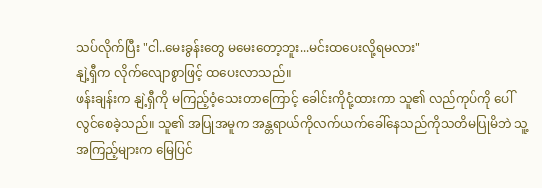သပ်လိုက်ပြီး "ငါ..မေးခွန်းတွေ မမေးတော့ဘူး...မင်းထပေးလို့ရမလား"
နျဲ့ရှီက လိုက်လျောစွာဖြင့် ထပေးလာသည်။
ဖန်းချန်းက နျဲ့ရှီကို မကြည့်ဝံ့သေးတာကြောင့် ခေါင်းကိုငုံ့ထားကာ သူ၏ လည်ကုပ်ကို ပေါ်လွင်စေခဲ့သည်။ သူ၏ အပြုအမူက အန္တရာယ်ကိုလက်ယက်ခေါ်နေသည်ကိုသတိမပြုမိဘဲ သူ့အကြည့်များက မြေပြင်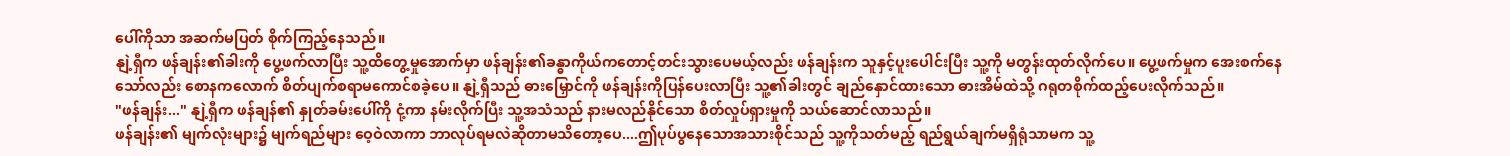ပေါ်ကိုသာ အဆက်မပြတ် စိုက်ကြည့်နေသည်။
နျဲ့ရှီက ဖန်ချန်း၏ခါးကို ပွေ့ဖက်လာပြီး သူ့ထိတွေ့မှုအောက်မှာ ဖန်ချန်း၏ခန္ဓာကိုယ်ကတောင့်တင်းသွားပေမယ့်လည်း ဖန်ချန်းက သူနှင့်ပူးပေါင်းပြီး သူ့ကို မတွန်းထုတ်လိုက်ပေ။ ပွေ့ဖက်မှုက အေးစက်နေသော်လည်း စောနကလောက် စိတ်ပျက်စရာမကောင်စခဲ့ပေ။ နျဲ့ရှီသည် ဓားမြှောင်ကို ဖန်ချန်းကိုပြန်ပေးလာပြီး သူ့၏ခါးတွင် ချည်နှောင်ထားသော ဓားအိမ်ထဲသို့ ဂရုတစိုက်ထည့်ပေးလိုက်သည်။
"ဖန်ချန်း..." နျဲ့ရှီက ဖန်ချန်၏ နှုတ်ခမ်းပေါ်ကို ငုံ့ကာ နမ်းလိုက်ပြီး သူ့အသံသည် နားမလည်နိုင်သော စိတ်လှုပ်ရှားမှုကို သယ်ဆောင်လာသည်။
ဖန်ချန်း၏ မျက်လုံးများ၌ မျက်ရည်များ ဝေ့ဝဲလာကာ ဘာလုပ်ရမလဲဆိုတာမသိတော့ပေ....ဤပုပ်ပွနေသောအသားစိုင်သည် သူ့ကိုသတ်မည့် ရည်ရွယ်ချက်မရှိရုံသာမက သူ့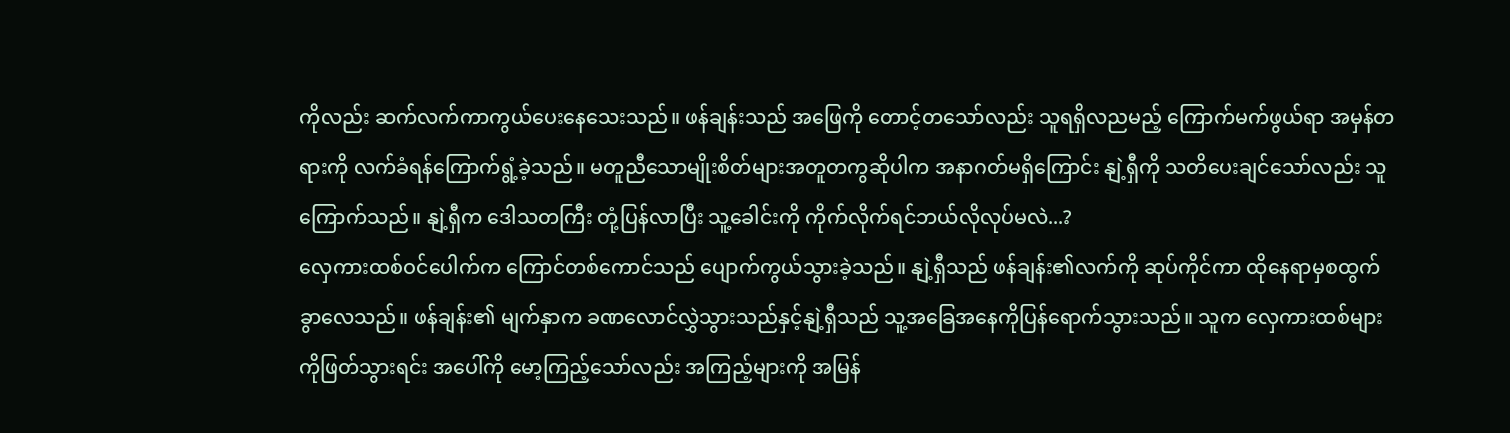ကိုလည်း ဆက်လက်ကာကွယ်ပေးနေသေးသည်။ ဖန်ချန်းသည် အဖြေကို တောင့်တသော်လည်း သူရရှိလညမည့် ကြောက်မက်ဖွယ်ရာ အမှန်တရားကို လက်ခံရန်ကြောက်ရွံ့ခဲ့သည်။ မတူညီသောမျိုးစိတ်များအတူတကွဆိုပါက အနာဂတ်မရှိကြောင်း နျဲ့ရှီကို သတိပေးချင်သော်လည်း သူကြောက်သည်။ နျဲ့ရှီက ဒေါသတကြီး တုံ့ပြန်လာပြီး သူ့ခေါင်းကို ကိုက်လိုက်ရင်ဘယ်လိုလုပ်မလဲ...?
လှေကားထစ်ဝင်ပေါက်က ကြောင်တစ်ကောင်သည် ပျောက်ကွယ်သွားခဲ့သည်။ နျဲ့ရှီသည် ဖန်ချန်း၏လက်ကို ဆုပ်ကိုင်ကာ ထိုနေရာမှစထွက်ခွာလေသည်။ ဖန်ချန်း၏ မျက်နှာက ခဏလောင်လွှဲသွားသည်နှင့်နျဲ့ရှီသည် သူ့အခြေအနေကိုပြန်ရောက်သွားသည်။ သူက လှေကားထစ်များကိုဖြတ်သွားရင်း အပေါ်ကို မော့ကြည့်သော်လည်း အကြည့်များကို အမြန်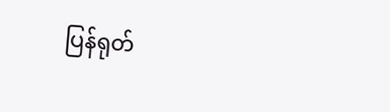ပြန်ရုတ်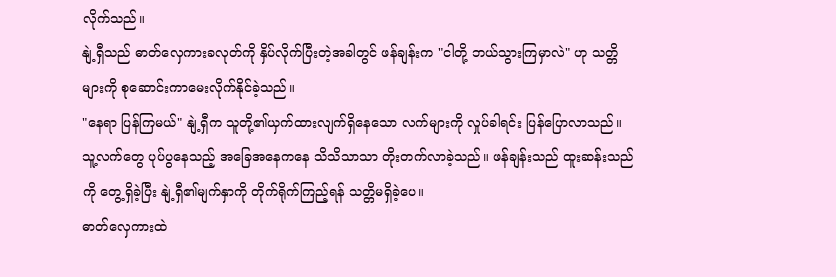လိုက်သည်။
နျဲ့ရှီသည် ဓာတ်လှေကားခလုတ်ကို နှိပ်လိုက်ပြီးတဲ့အခါတွင် ဖန်ချန်းက "ငါတို့ ဘယ်သွားကြမှာလဲ" ဟု သတ္တိများကို စုဆောင်းကာမေးလိုက်နိုင်ခဲ့သည်။
"နေရာ ပြန်ကြမယ်" နျဲ့ရှီက သူတို့၏ယှက်ထားလျက်ရှိနေသော လက်များကို လှုပ်ခါရင်း ပြန်ပြောလာသည်။
သူ့လက်တွေ ပုပ်ပွနေသည့် အခြေအနေကနေ သိသိသာသာ တိုးတက်လာခဲ့သည်။ ဖန်ချန်းသည် ထူးဆန်းသည်ကို တွေ့ရှိခဲ့ပြီး နျဲ့ရှီ၏မျက်နှာကို တိုက်ရိုက်ကြည့်ရန် သတ္တိမရှိခဲ့ပေ။
ဓာတ်လှေကားထဲ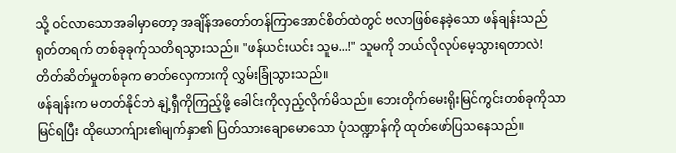သို့ ဝင်လာသောအခါမှာတော့ အချိန်အတော်တန်ကြာအောင်စိတ်ထဲတွင် ဗလာဖြစ်နေခဲ့သော ဖန်ချန်းသည် ရုတ်တရက် တစ်ခုခုက်ုသတိရသွားသည်။ "ဖန်ယင်းယင်း သူမ...!" သူမကို ဘယ်လိုလုပ်မေ့သွားရတာလဲ!
တိတ်ဆိတ်မှုတစ်ခုက ဓာတ်လှေကားကို လွှမ်းခြုံသွားသည်။
ဖန်ချန်းက မတတ်နိုင်ဘဲ နျဲ့ရှီကိုကြည့်ဖို့ ခေါင်းကိုလှည့်လိုက်မိသည်။ ဘေးတိုက်မေးရိုးမြင်ကွင်းတစ်ခုကိုသာမြင်ရပြီး ထိုယောက်ျား၏မျက်နှာ၏ ပြတ်သားချောမောသော ပုံသဏ္ဍာန်ကို ထုတ်ဖော်ပြသနေသည်။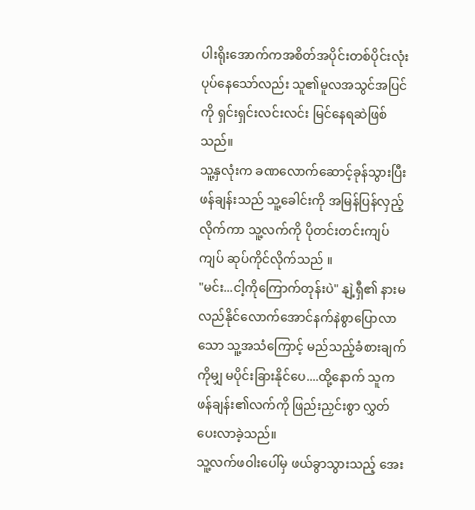ပါးရိုးအောက်ကအစိတ်အပိုင်းတစ်ပိုင်းလုံး ပုပ်နေသော်လည်း သူ၏မူလအသွင်အပြင်ကို ရှင်းရှင်းလင်းလင်း မြင်နေရဆဲဖြစ်သည်။
သူ့နှလုံးက ခဏလောက်ဆောင့်ခုန်သွားပြီး ဖန်ချန်းသည် သူ့ခေါင်းကို အမြန်ပြန်လှည့်လိုက်ကာ သူ့လက်ကို ပိုတင်းတင်းကျပ်ကျပ် ဆုပ်ကိုင်လိုက်သည် ။
"မင်း...ငါ့ကိုကြောက်တုန်းပဲ" နျဲ့ရှီ၏ နားမလည်နိုင်လောက်အောင်နက်နဲစွာပြောလာသော သူ့အသံကြောင့် မည်သည့်ခံစားချက်ကိုမျှ မပိုင်းခြားနိုင်ပေ....ထို့နောက် သူကဖန်ချန်း၏လက်ကို ဖြည်းညှင်းစွာ လွှတ်ပေးလာခဲ့သည်။
သူ့လက်ဖဝါးပေါ်မှ ဖယ်ခွာသွားသည့် အေး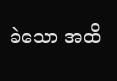ခဲသော အထိ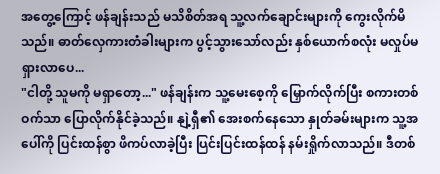အတွေ့ကြောင့် ဖန်ချန်းသည် မသိစိတ်အရ သူ့လက်ချောင်းများကို ကွေးလိုက်မိသည်။ ဓာတ်လှေကားတံခါးများက ပွင့်သွားသော်လည်း နှစ်ယောက်စလုံး မလှုပ်မရှားလာပေ...
"ငါတို့ သူမကို မရှာတော့..." ဖန်ချန်းက သူ့မေးစေ့ကို မြှောက်လိုက်ပြီး စကားတစ်ဝက်သာ ပြောလိုက်နိုင်ခဲ့သည်။ နျဲ့ရှီ၏ အေးစက်နေသော နှုတ်ခမ်းများက သူ့အပေါ်ကို ပြင်းထန်စွာ ဖိကပ်လာခဲ့ပြီး ပြင်းပြင်းထန်ထန် နမ်းရှိုက်လာသည်။ ဒီတစ်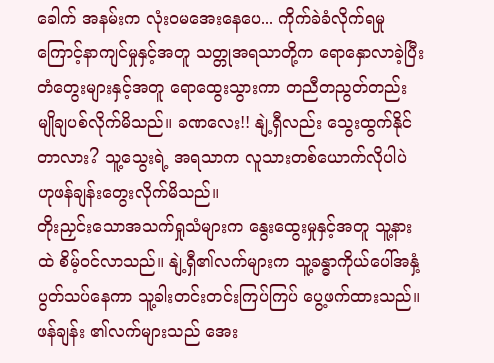ခေါက် အနမ်းက လုံးဝမအေးနေပေ... ကိုက်ခဲခံလိုက်ရမှုကြောင့်နာကျင်မှုနှင့်အတူ သတ္တုအရသာတို့က ရောနှောလာခဲ့ပြီး တံတွေးများနှင့်အတူ ရောထွေးသွားကာ တညီတညွတ်တည်း မျိုချပစ်လိုက်မိသည်။ ခဏလေး!! နျဲ့ရှီလည်း သွေးထွက်နိုင်တာလား? သူ့သွေးရဲ့ အရသာက လူသားတစ်ယောက်လိုပါပဲ ဟုဖန်ချန်းတွေးလိုက်မိသည်။
တိုးညှင်းသောအသက်ရှုသံများက နွေးထွေးမှုနှင့်အတူ သူ့နားထဲ စိမ့်ဝင်လာသည်။ နျဲ့ရှီ၏လက်များက သူ့ခန္ဓာကိုယ်ပေါ်အနှံ့ ပွတ်သပ်နေကာ သူ့ခါးတင်းတင်းကြပ်ကြပ် ပွေ့ဖက်ထားသည်။ ဖန်ချန်း ၏လက်များသည် အေး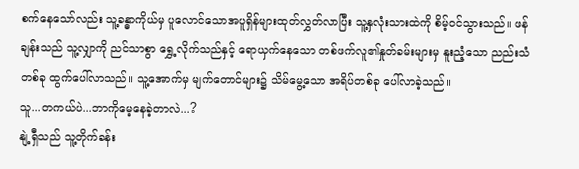စက်နေသော်လည်း သူ့ခန္ဓာကိုယ်မှ ပူလောင်သောအပူရှိန်များထုတ်လွှတ်လာပြီး သူ့နှလုံးသားထဲကို စိမ့်ဝင်သွားသည်။ ဖန်ချန်းသည် သူ့လျှာကို ညင်သာစွာ ရွှေ့လိုက်သည်နှင့် ရောယှက်နေသော တစ်ဖက်လူ၏နှုတ်ခမ်းများမှ နူးညံ့သော ညည်းသံတစ်ခု ထွက်ပေါ်လာသည်။ သူ့အောက်မှ မျက်တောင်များ၌ သိမ်မွေ့သော အရိပ်တစ်ခု ပေါ်လာခဲ့သည်။
သူ...တကယ်ပဲ...ဘာကိုမေ့နေခဲ့တာလဲ...?
နျဲ့ရှီသည် သူ့တိုက်ခန်း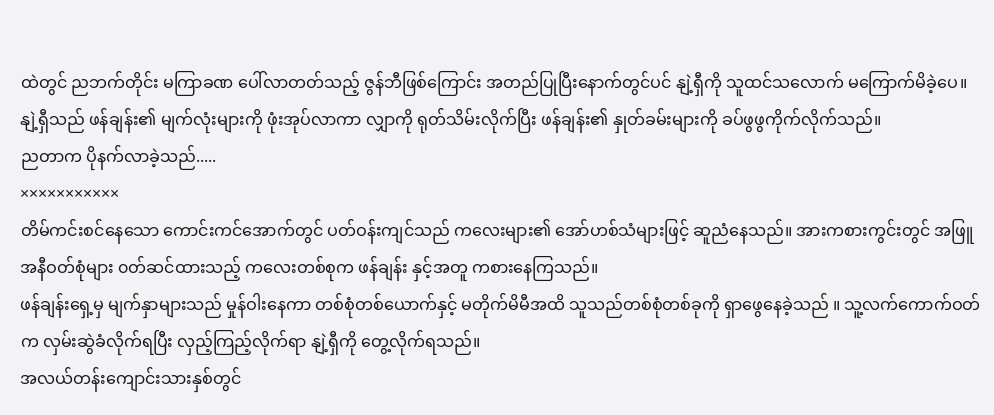ထဲတွင် ညဘက်တိုင်း မကြာခဏ ပေါ်လာတတ်သည့် ဇွန်ဘီဖြစ်ကြောင်း အတည်ပြုပြီးနောက်တွင်ပင် နျဲ့ရှီကို သူထင်သလောက် မကြောက်မိခဲ့ပေ။
နျဲ့ရှီသည် ဖန်ချန်း၏ မျက်လုံးများကို ဖုံးအုပ်လာကာ လျှာကို ရုတ်သိမ်းလိုက်ပြီး ဖန်ချန်း၏ နှုတ်ခမ်းများကို ခပ်ဖွဖွကိုက်လိုက်သည်။
ညတာက ပိုနက်လာခဲ့သည်.....
×××××××××××
တိမ်ကင်းစင်နေသော ကောင်းကင်အောက်တွင် ပတ်ဝန်းကျင်သည် ကလေးများ၏ အော်ဟစ်သံများဖြင့် ဆူညံနေသည်။ အားကစားကွင်းတွင် အဖြူအနီဝတ်စုံများ ၀တ်ဆင်ထားသည့် ကလေးတစ်စုက ဖန်ချန်း နှင့်အတူ ကစားနေကြသည်။
ဖန်ချန်းရှေ့မှ မျက်နှာများသည် မှုန်ဝါးနေကာ တစ်စုံတစ်ယောက်နှင့် မတိုက်မိမီအထိ သူသည်တစ်စုံတစ်ခုကို ရှာဖွေနေခဲ့သည် ။ သူ့လက်ကောက်ဝတ်က လှမ်းဆွဲခံလိုက်ရပြီး လှည့်ကြည့်လိုက်ရာ နျဲ့ရှီကို တွေ့လိုက်ရသည်။
အလယ်တန်းကျောင်းသားနှစ်တွင်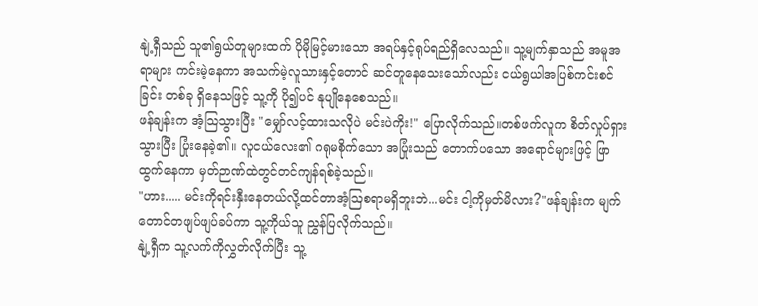နျဲ့ရှီသည် သူ၏ရွယ်တူများထက် ပိုမိုမြင့်မားသော အရပ်နှင့်ရုပ်ရည်ရှိလေသည်။ သူ့မျက်နှာသည် အမူအရာများ ကင်းမဲ့နေကာ အသက်မဲ့လူသားနှင့်တောင် ဆင်တူနေသေးသော်လည်း ငယ်ရွယါအပြစ်ကင်းစင်ခြင်း တစ်ခု ရှိနေသဖြင့် သူ့ကို ပို၍ပင် နုပျိုနေစေသည်။
ဖန်ချန်းက အံ့သြသွားပြီး "မျှော်လင့်ထားသလိုပဲ မင်းပဲကိုး!" ပြောလိုက်သည်။တစ်ဖက်လူက စိတ်လှုပ်ရှားသွားပြီး ပြုံးနေခဲ့၏။ လူငယ်လေး၏ ဂရုမစိုက်သော အပြုံးသည် တောက်ပသော အရောင်များဖြင့် ဖြာထွက်နေကာ မှတ်ဉာဏ်ထဲတွင်တင်ကျန်ရစ်ခဲ့သည်။
"ဟား..... မင်းကိုရင်းနှီးနေတယ်လို့ထင်တာအံ့ဩစရာမရှိဘူးဘဲ...မင်း ငါ့ကိုမှတ်မိလား?"ဖန်ချန်းက မျက်တောင်တဖျပ်ဖျပ်ခပ်ကာ သူ့ကိုယ်သူ ညွှန်ပြလိုက်သည်။
နျဲ့ရှီက သူ့လက်ကိုလွှတ်လိုက်ပြီး သူ့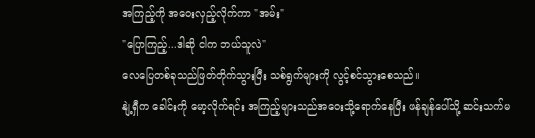အကြည့်ကို အဝေးလှည့်လိုက်ကာ "အမ်း"
"ပြောကြည့်...ဒါဆို ငါက ဘယ်သူလဲ"
လေပြေတစ်ခုသည်ဖြတ်တိုက်သွားပြီး သစ်ရွက်များကို လွင့်စင်သွားစေသည်။
နျဲ့ရှီက ခေါင်းကို မော့လိုက်ရင်း အကြည့်များသည်အဝေးသို့ရောက်နေပြီး ဖန်ချန်ပေါ်သို့ ဆင်းသက်မ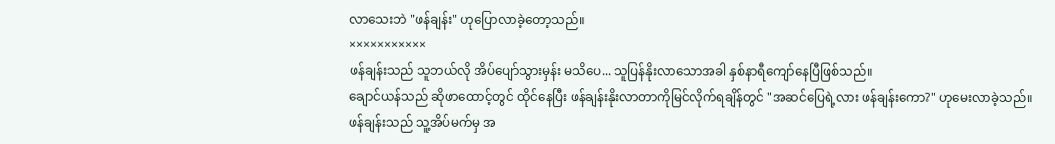လာသေးဘဲ "ဖန်ချန်း" ဟုပြောလာခဲ့တော့သည်။
×××××××××××
ဖန်ချန်းသည် သူဘယ်လို အိပ်ပျော်သွားမှန်း မသိပေ... သူပြန်နိုးလာသောအခါ နှစ်နာရီကျော်နေပြီဖြစ်သည်။
ချောင်ယန်သည် ဆိုဖာထောင့်တွင် ထိုင်နေပြီး ဖန်ချန်းနိုးလာတာကိုမြင်လိုက်ရချိန်တွင် "အဆင်ပြေရဲ့လား ဖန်ချန်းကော?" ဟုမေးလာခဲ့သည်။
ဖန်ချန်းသည် သူ့အိပ်မက်မှ အ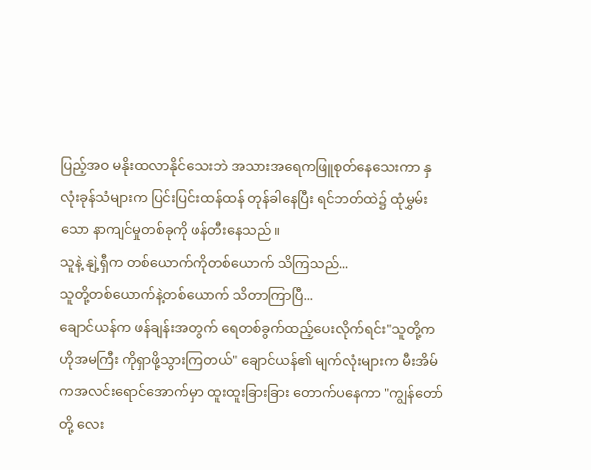ပြည့်အဝ မနိုးထလာနိုင်သေးဘဲ အသားအရေကဖြူစုတ်နေသေးကာ နှလုံးခုန်သံများက ပြင်းပြင်းထန်ထန် တုန်ခါနေပြီး ရင်ဘတ်ထဲ၌ ထုံမွှမ်းသော နာကျင်မှုတစ်ခုကို ဖန်တီးနေသည်။
သူနဲ့ နျဲ့ရှီက တစ်ယောက်ကိုတစ်ယောက် သိကြသည်...
သူတို့တစ်ယောက်နဲ့တစ်ယောက် သိတာကြာပြီ...
ချောင်ယန်က ဖန်ချန်းအတွက် ရေတစ်ခွက်ထည့်ပေးလိုက်ရင်း"သူတို့က ဟိုအမကြီး ကိုရှာဖို့သွားကြတယ်" ချောင်ယန်၏ မျက်လုံးများက မီးအိမ်ကအလင်းရောင်အောက်မှာ ထူးထူးခြားခြား တောက်ပနေကာ "ကျွန်တော်တို့ လေး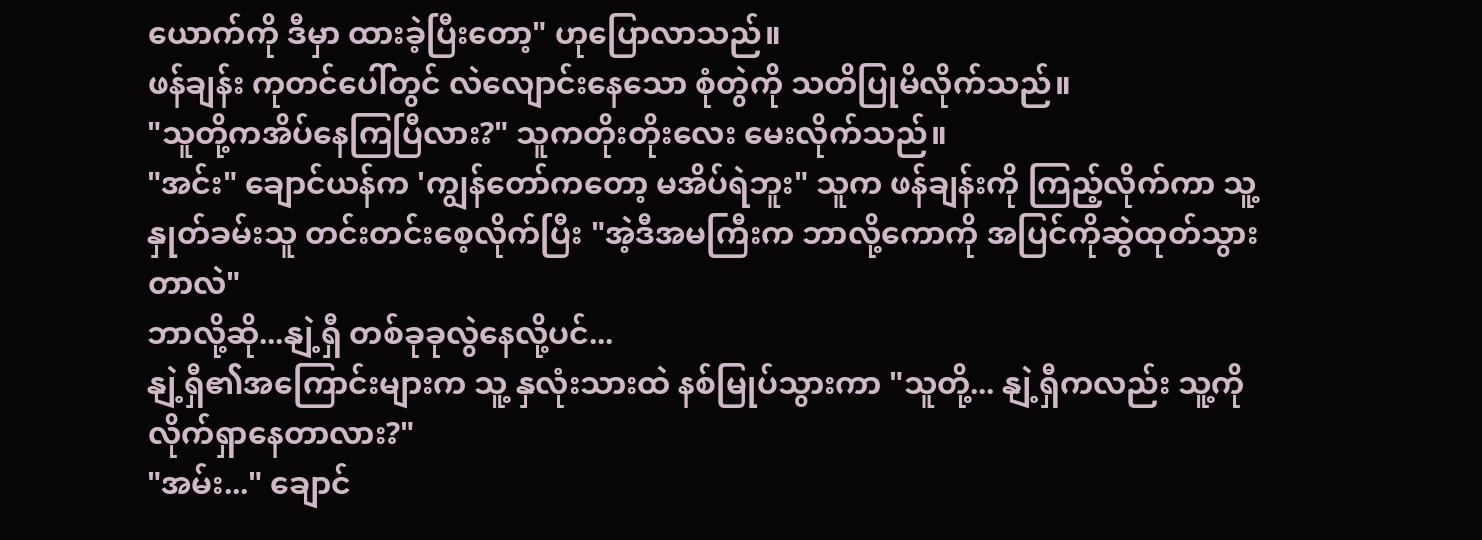ယောက်ကို ဒီမှာ ထားခဲ့ပြီးတော့" ဟုပြောလာသည်။
ဖန်ချန်း ကုတင်ပေါ်တွင် လဲလျောင်းနေသော စုံတွဲကို သတိပြုမိလိုက်သည်။
"သူတို့ကအိပ်နေကြပြီလား?" သူကတိုးတိုးလေး မေးလိုက်သည်။
"အင်း" ချောင်ယန်က 'ကျွန်တော်ကတော့ မအိပ်ရဲဘူး" သူက ဖန်ချန်းကို ကြည့်လိုက်ကာ သူ့နှုတ်ခမ်းသူ တင်းတင်းစေ့လိုက်ပြီး "အဲ့ဒီအမကြီးက ဘာလို့ကောကို အပြင်ကိုဆွဲထုတ်သွားတာလဲ"
ဘာလို့ဆို...နျဲ့ရှီ တစ်ခုခုလွဲနေလို့ပင်...
နျဲ့ရှီ၏အကြောင်းများက သူ့ နှလုံးသားထဲ နစ်မြုပ်သွားကာ "သူတို့... နျဲ့ရှီကလည်း သူ့ကို လိုက်ရှာနေတာလား?"
"အမ်း..." ချောင်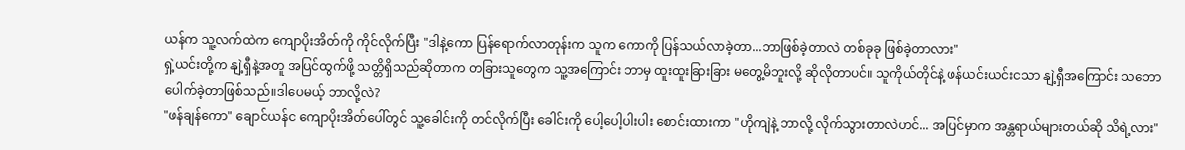ယန်က သူ့လက်ထဲက ကျောပိုးအိတ်ကို ကိုင်လိုက်ပြီး "ဒါနဲ့ကော ပြန်ရောက်လာတုန်းက သူက ကောကို ပြန်သယ်လာခဲ့တာ...ဘာဖြစ်ခဲ့တာလဲ တစ်ခုခု ဖြစ်ခဲ့တာလား"
ရှဲ့ယင်းတို့က နျဲ့ရှီနဲ့အတူ အပြင်ထွက်ဖို့ သတ္တိရှိသည်ဆိုတာက တခြားသူတွေက သူ့အကြောင်း ဘာမှ ထူးထူးခြားခြား မတွေ့မိဘူးလို့ ဆိုလိုတာပင်။ သူကိုယ်တိုင်နဲ့ ဖန်ယင်းယင်းငသာ နျဲ့ရှီအကြောင်း သဘောပေါက်ခဲ့တာဖြစ်သည်။ဒါပေမယ့် ဘာလို့လဲ?
"ဖန်ချန်ကော" ချောင်ယန်င ကျောပိုးအိတ်ပေါ်တွင် သူ့ခေါင်းကို တင်လိုက်ပြီး ခေါင်းကို ပေါ့ပေါ့ပါးပါး စောင်းထားကာ "ဟိုကျဲနဲ့ ဘာလို့ လိုက်သွားတာလဲဟင်... အပြင်မှာက အန္တရာယ်များတယ်ဆို သိရဲ့လား"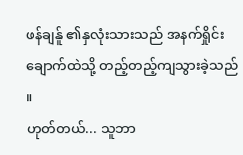ဖန်ချန်ူ ၏နှလုံးသားသည် အနက်ရှိုင်းချောက်ထဲသို့ တည့်တည့်ကျသွားခဲ့သည် ။
ဟုတ်တယ်... သူဘာ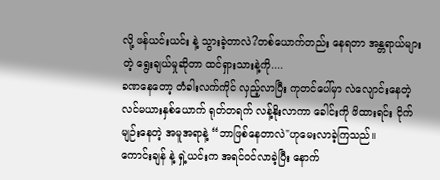လို့ ဖန်ယင်းယင်း နဲ့ သွားခဲ့တာလဲ?တစ်ယောက်တည်း နေရတာ အန္တရာယ်များတဲ့ ရွေးချယ်မှုဆိုတာ ထင်ရှားသားနဲ့ကို....
ခဏနေတော့ တံခါးလက်ကိုင် လှည့်လာပြီး ကုတင်ပေါ်မှာ လဲလျောင်းနေတဲ့ လင်မယားနှစ်ယောက် ရုတ်တရက် လန့်နိုးလာကာ ခေါင်းကို ဖိထားရင်း ငိုက်မျဉ်းနေတဲ့ အမူအရာနဲ့ “ဘာဖြစ်နေတာလဲ"ဟုမေးလာခဲ့ကြသည်။
ကောင်းချန် နဲ့ ရှဲ့ယင်းက အရင်ဝင်လာခဲ့ပြီး နောက်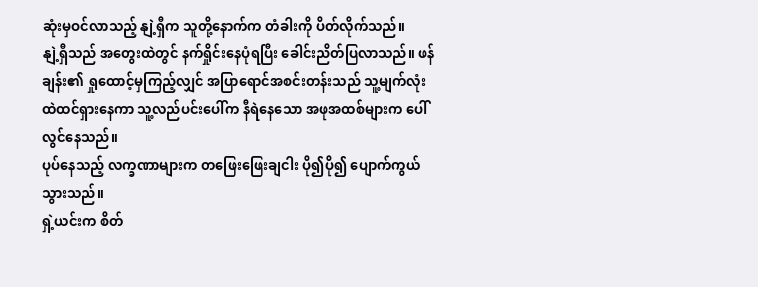ဆုံးမှဝင်လာသည့် နျဲ့ရှီက သူတို့နောက်က တံခါးကို ပိတ်လိုက်သည်။
နျဲ့ရှီသည် အတွေးထဲတွင် နက်ရှိုင်းနေပုံရပြီး ခေါင်းညိတ်ပြလာသည်။ ဖန်ချန်း၏ ရှုထောင့်မှကြည့်လျှင် အပြာရောင်အစင်းတန်းသည် သူ့မျက်လုံးထဲထင်ရှားနေကာ သူ့လည်ပင်းပေါ်က နီရဲနေသော အဖုအထစ်များက ပေါ်လွင်နေသည်။
ပုပ်နေသည့် လက္ခဏာများက တဖြေးဖြေးချငါး ပို၍ပို၍ ပျောက်ကွယ်သွားသည်။
ရှဲ့ယင်းက စိတ်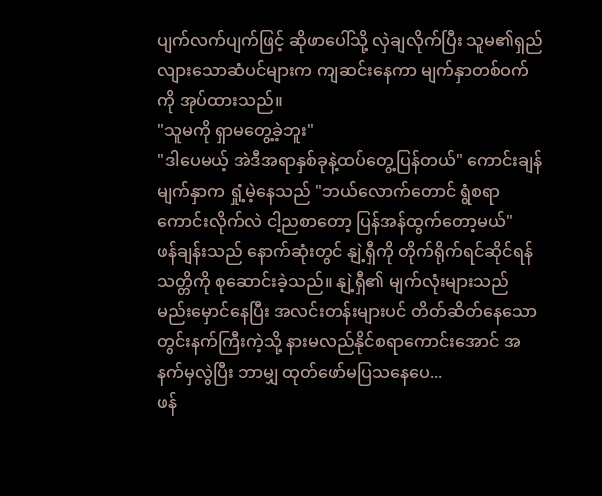ပျက်လက်ပျက်ဖြင့် ဆိုဖာပေါ်သို့ လှဲချလိုက်ပြီး သူမ၏ရှည်လျားသောဆံပင်များက ကျဆင်းနေကာ မျက်နှာတစ်ဝက်ကို အုပ်ထားသည်။
"သူမကို ရှာမတွေ့ခဲ့ဘူး"
"ဒါပေမယ့် အဲဒီအရာနှစ်ခုနဲ့ထပ်တွေ့ပြန်တယ်" ကောင်းချန်မျက်နှာက ရှုံ့မဲ့နေသည် "ဘယ်လောက်တောင် ရွံစရာကောင်းလိုက်လဲ ငါ့ညစာတော့ ပြန်အန်ထွက်တော့မယ်"
ဖန်ချန်းသည် နောက်ဆုံးတွင် နျဲ့ရှီကို တိုက်ရိုက်ရင်ဆိုင်ရန် သတ္တိကို စုဆောင်းခဲ့သည်။ နျဲ့ရှီ၏ မျက်လုံးများသည် မည်းမှောင်နေပြီး အလင်းတန်းများပင် တိတ်ဆိတ်နေသော တွင်းနက်ကြီးကဲ့သို့ နားမလည်နိုင်စရာကောင်းအောင် အနက်မှလွဲပြီး ဘာမျှ ထုတ်ဖော်မပြသနေပေ...
ဖန်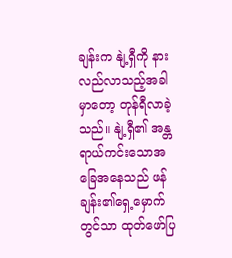ချန်းက နျဲ့ရှီကို နားလည်လာသည့်အခါမှာတော့ တုန်ရီလာခဲ့သည်။ နျဲ့ရှီ၏ အန္တရာယ်ကင်းသောအခြေအနေသည် ဖန်ချန်း၏ရှေ့မှောက်တွင်သာ ထုတ်ဖော်ပြ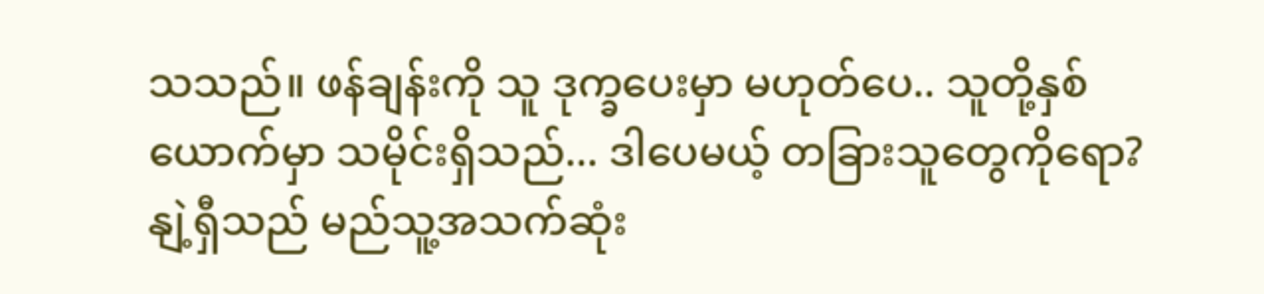သသည်။ ဖန်ချန်းကို သူ ဒုက္ခပေးမှာ မဟုတ်ပေ.. သူတို့နှစ်ယောက်မှာ သမိုင်းရှိသည်... ဒါပေမယ့် တခြားသူတွေကိုရော?
နျဲ့ရှီသည် မည်သူ့အသက်ဆုံး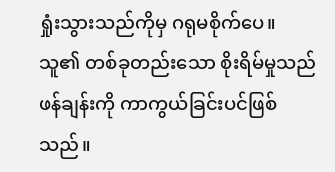ရှုံးသွားသည်ကိုမှ ဂရုမစိုက်ပေ။
သူ၏ တစ်ခုတည်းသော စိုးရိမ်မှုသည် ဖန်ချန်းကို ကာကွယ်ခြင်းပင်ဖြစ်သည်။